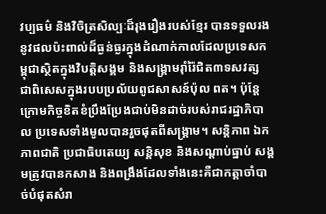វប្បធម៌ និងវិចិត្រសិល្បៈដ៏រុងរឿងរបស់ខ្មែរ បានទទួលរងនូវផលប៉ះពាល់ដ៏ធ្ងន់ធ្ងរក្នុងដំណាក់កាលដែលប្រទេសកម្ពុជាស្ថិតក្នុងវិបត្ដិសង្គម និងសង្គ្រាមរ៉ាំរ៉ៃជិត៣ទសវត្ស ជាពិសេសក្នុងរបបប្រល័យពូជសាសន៍ប៉ុល ពត។ ប៉ុន្ដែក្រោមកិច្ចខិតខំប្រឹងប្រែងជាប់មិនដាច់របស់រាជរដ្ឋាភិបាល ប្រទេសទាំងមូលបានរួចផុតពីសង្គ្រាម។ សន្ដិភាព ឯកភាពជាតិ ប្រជាធិបតេយ្យ សន្ដិសុខ និងសណ្ដាប់ធ្នាប់ សង្គមត្រូវបានកសាង និងពង្រឹងដែលទាំងនេះគឺជាកត្ដាចាំបាច់បំផុតសំរា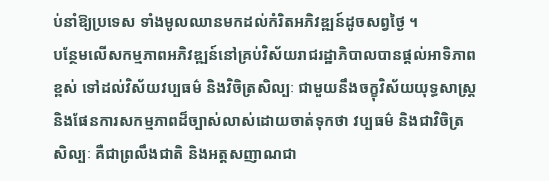ប់នាំឱ្យប្រទេស ទាំងមូលឈានមកដល់កំរិតអភិវឌ្ឍន៍ដូចសព្វថ្ងៃ ។
បន្ថែមលើសកម្មភាពអភិវឌ្ឍន៍នៅគ្រប់វិស័យរាជរដ្ឋាភិបាលបានផ្ដល់អាទិភាពខ្ពស់ ទៅដល់វិស័យវប្បធម៌ និងវិចិត្រសិល្បៈ ជាមួយនឹងចក្ខុវិស័យយុទ្ធសាស្ដ្រ និងផែនការសកម្មភាពដ៏ច្បាស់លាស់ដោយចាត់ទុកថា វប្បធម៌ និងជាវិចិត្រសិល្បៈ គឺជាព្រលឹងជាតិ និងអត្ដសញាណជា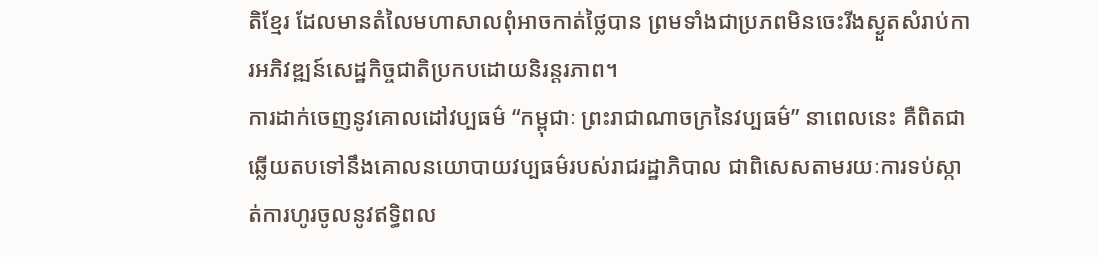តិខ្មែរ ដែលមានតំលៃមហាសាលពុំអាចកាត់ថ្លៃបាន ព្រមទាំងជាប្រភពមិនចេះរីងស្ងួតសំរាប់ការអភិវឌ្ឍន៍សេដ្ឋកិច្ចជាតិប្រកបដោយនិរន្ដរភាព។
ការដាក់ចេញនូវគោលដៅវប្បធម៌ “កម្ពុជាៈ ព្រះរាជាណាចក្រនៃវប្បធម៌” នាពេលនេះ គឺពិតជាឆ្លើយតបទៅនឹងគោលនយោបាយវប្បធម៌របស់រាជរដ្ឋាភិបាល ជាពិសេសតាមរយៈការទប់ស្កាត់ការហូរចូលនូវឥទ្ធិពល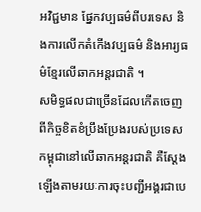អវិជ្ជមាន ផ្នែកវប្បធម៌ពីបរទេស និងការលើកតំកើងវប្បធម៌ និងអារ្យធម៌ខ្មែរលើឆាកអន្ដរជាតិ ។
សមិទ្ធផលជាច្រើនដែលកើតចេញពីកិច្ចខិតខំប្រឹងប្រែងរបស់ប្រទេសកម្ពុជានៅលើឆាកអន្ដរជាតិ គឺស្ដែងឡើងតាមរយៈការចុះបញ្ជីអង្គរជាបេ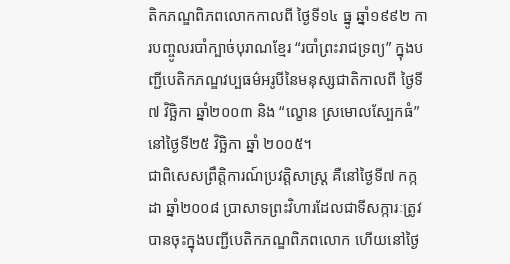តិកភណ្ឌពិភពលោកកាលពី ថ្ងៃទី១៤ ធ្នូ ឆ្នាំ១៩៩២ ការបញ្ចូលរបាំក្បាច់បុរាណខ្មែរ “របាំព្រះរាជទ្រព្យ” ក្នុងបញ្ជីបេតិកភណ្ឌវប្បធម៌អរូបីនៃមនុស្សជាតិកាលពី ថ្ងៃទី៧ វិច្ឆិកា ឆ្នាំ២០០៣ និង “ល្ខោន ស្រមោលស្បែកធំ” នៅថ្ងៃទី២៥ វិច្ឆិកា ឆ្នាំ ២០០៥។
ជាពិសេសព្រឹត្ដិការណ៍ប្រវត្ដិសាស្ដ្រ គឺនៅថ្ងៃទី៧ កក្កដា ឆ្នាំ២០០៨ ប្រាសាទព្រះវិហារដែលជាទីសក្ការៈត្រូវបានចុះក្នុងបញ្ជីបេតិកភណ្ឌពិភពលោក ហើយនៅថ្ងៃ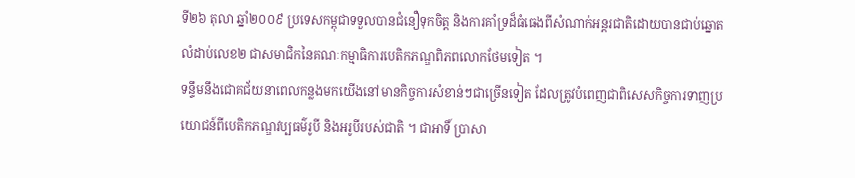ទី២៦ តុលា ឆ្នាំ២០០៩ ប្រទេសកម្ពុជាទទួលបានជំនឿទុកចិត្ដ និងការគាំទ្រដ៏ធំធេងពីសំណាក់អន្ដរជាតិដោយបានជាប់ឆ្នោតលំដាប់លេខ២ ជាសមាជិកនៃគណៈកម្មាធិការបេតិកភណ្ឌពិភពលោកថែមទៀត ។
ទន្ទឹមនឹងជោគជ័យនាពេលកន្លងមកយើងនៅមានកិច្ចការសំខាន់ៗជាច្រើនទៀត ដែលត្រូវបំពេញជាពិសេសកិច្ចការទាញប្រយោជន៍ពីបេតិកភណ្ឌវប្បធម៌រូបី និងអរូបីរបស់ជាតិ ។ ជាអាទិ៍ ប្រាសា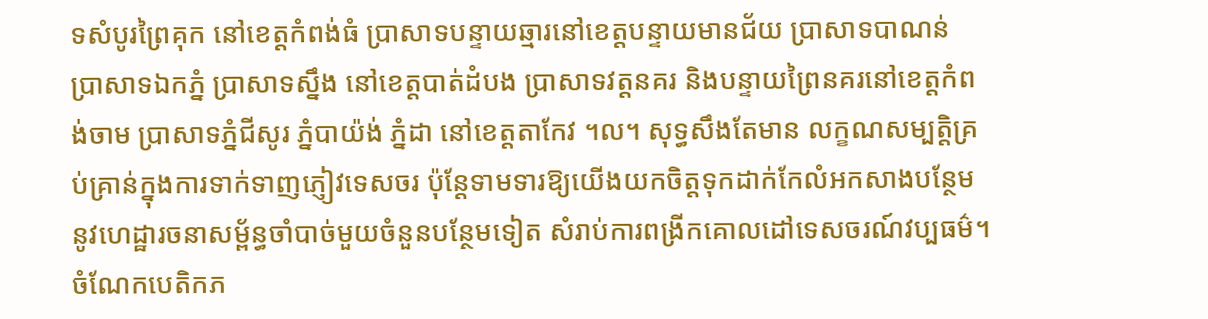ទសំបូរព្រៃគុក នៅខេត្ដកំពង់ធំ ប្រាសាទបន្ទាយឆ្មារនៅខេត្ដបន្ទាយមានជ័យ ប្រាសាទបាណន់ ប្រាសាទឯកភ្នំ ប្រាសាទស្នឹង នៅខេត្ដបាត់ដំបង ប្រាសាទវត្ដនគរ និងបន្ទាយព្រៃនគរនៅខេត្ដកំពង់ចាម ប្រាសាទភ្នំជីសូរ ភ្នំបាយ៉ង់ ភ្នំដា នៅខេត្ដតាកែវ ។ល។ សុទ្ធសឹងតែមាន លក្ខណសម្បត្ដិគ្រប់គ្រាន់ក្នុងការទាក់ទាញភ្ញៀវទេសចរ ប៉ុន្ដែទាមទារឱ្យយើងយកចិត្ដទុកដាក់កែលំអកសាងបន្ថែមនូវហេដ្ឋារចនាសម្ព័ន្ធចាំបាច់មួយចំនួនបន្ថែមទៀត សំរាប់ការពង្រីកគោលដៅទេសចរណ៍វប្បធម៌។
ចំណែកបេតិកភ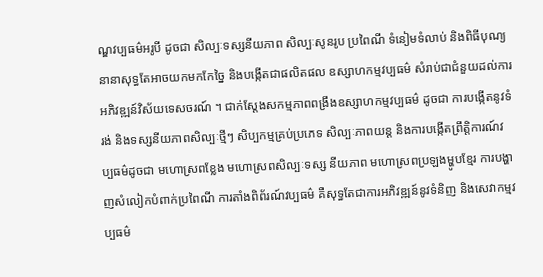ណ្ឌវប្បធម៌អរូបី ដូចជា សិល្បៈទស្សនីយភាព សិល្បៈសូនរូប ប្រពៃណី ទំនៀមទំលាប់ និងពិធីបុណ្យនានាសុទ្ធតែអាចយកមកកែច្នៃ និងបង្កើតជាផលិតផល ឧស្សាហកម្មវប្បធម៌ សំរាប់ជាជំនួយដល់ការអភិវឌ្ឍន៍វិស័យទេសចរណ៍ ។ ជាក់ស្ដែងសកម្មភាពពង្រឹងឧស្សាហកម្មវប្បធម៌ ដូចជា ការបង្កើតនូវទំរង់ និងទស្សនីយភាពសិល្បៈថ្មីៗ សិប្បកម្មគ្រប់ប្រភេទ សិល្បៈភាពយន្ដ និងការបង្កើតព្រឹត្ដិការណ៍វប្បធម៌ដូចជា មហោស្រពខ្លែង មហោស្រពសិល្បៈទស្ស នីយភាព មហោស្រពប្រឡងម្ហូបខ្មែរ ការបង្ហាញសំលៀកបំពាក់ប្រពៃណី ការតាំងពិព័រណ៍វប្បធម៌ គឺសុទ្ធតែជាការអភិវឌ្ឍន៍នូវទំនិញ និងសេវាកម្មវប្បធម៌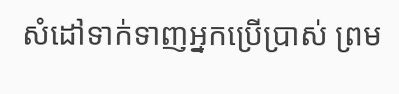សំដៅទាក់ទាញអ្នកប្រើប្រាស់ ព្រម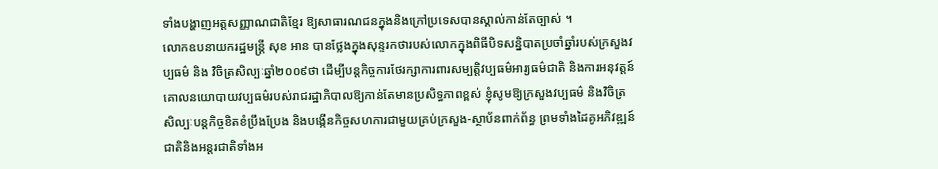ទាំងបង្ហាញអត្ដសញ្ញាណជាតិខ្មែរ ឱ្យសាធារណជនក្នុងនិងក្រៅប្រទេសបានស្គាល់កាន់តែច្បាស់ ។
លោកឧបនាយករដ្ឋមន្ដ្រី សុខ អាន បានថ្លែងក្នុងសុន្ទរកថារបស់លោកក្នុងពិធីបិទសន្និបាតប្រចាំឆ្នាំរបស់ក្រសួងវប្បធម៌ និង វិចិត្រសិល្បៈឆ្នាំ២០០៩ថា ដើម្បីបន្ដកិច្ចការថែរក្សាការពារសម្បត្ដិវប្បធម៌អារ្យធម៌ជាតិ និងការអនុវត្ដន៍គោលនយោបាយវប្បធម៌របស់រាជរដ្ឋាភិបាលឱ្យកាន់តែមានប្រសិទ្ធភាពខ្ពស់ ខ្ញុំសូមឱ្យក្រសួងវប្បធម៌ និងវិចិត្រសិល្បៈបន្ដកិច្ចខិតខំប្រឹងប្រែង និងបង្កើនកិច្ចសហការជាមួយគ្រប់ក្រសួង-ស្ថាប័នពាក់ព័ន្ធ ព្រមទាំងដៃគូអភិវឌ្ឍន៍ជាតិនិងអន្ដរជាតិទាំងអ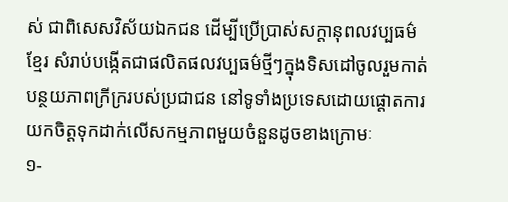ស់ ជាពិសេសវិស័យឯកជន ដើម្បីប្រើប្រាស់សក្ដានុពលវប្បធម៌ខ្មែរ សំរាប់បង្កើតជាផលិតផលវប្បធម៌ថ្មីៗក្នុងទិសដៅចូលរួមកាត់បន្ថយភាពក្រីក្ររបស់ប្រជាជន នៅទូទាំងប្រទេសដោយផ្ដោតការយកចិត្ដទុកដាក់លើសកម្មភាពមួយចំនួនដូចខាងក្រោមៈ
១-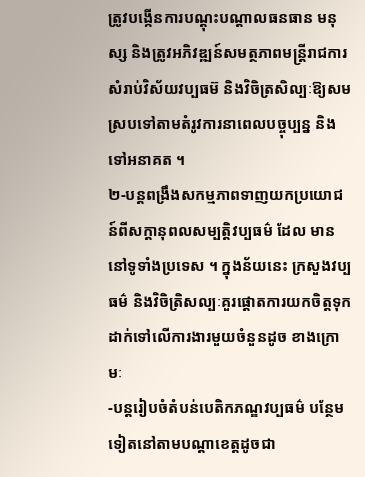ត្រូវបង្កើនការបណ្ដុះបណ្ដាលធនធាន មនុស្ស និងត្រូវអភិវឌ្ឍន៍សមត្ថភាពមន្ដ្រីរាជការសំរាប់វិស័យវប្បធម៊ និងវិចិត្រសិល្បៈឱ្យសមស្របទៅតាមតំរូវការនាពេលបច្ចុប្បន្ន និងទៅអនាគត ។
២-បន្ដពង្រឹងសកម្មភាពទាញយកប្រយោជន៍ពីសក្ដានុពលសម្បត្ដិវប្បធម៌ ដែល មាននៅទូទាំងប្រទេស ។ ក្នុងន័យនេះ ក្រសួងវប្បធម៌ និងវិចិត្រិសល្បៈគួរផ្ដោតការយកចិត្ដទុកដាក់ទៅលើការងារមួយចំនួនដូច ខាងក្រោមៈ
-បន្ដរៀបចំតំបន់បេតិកភណ្ឌវប្បធម៌ បន្ថែមទៀតនៅតាមបណ្ដាខេត្ដដូចជា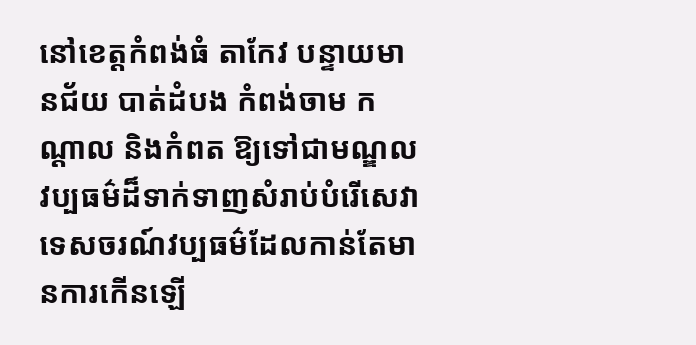នៅខេត្ដកំពង់ធំ តាកែវ បន្ទាយមានជ័យ បាត់ដំបង កំពង់ចាម កណ្ដាល និងកំពត ឱ្យទៅជាមណ្ឌលវប្បធម៌ដ៏ទាក់ទាញសំរាប់បំរើសេវាទេសចរណ៍វប្បធម៌ដែលកាន់តែមានការកើនឡើ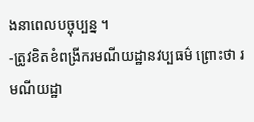ងនាពេលបច្ចុប្បន្ន ។
-ត្រូវខិតខំពង្រីករមណីយដ្ឋានវប្បធម៌ ព្រោះថា រមណីយដ្ឋា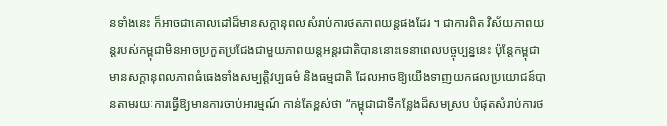នទាំងនេះ ក៏អាចជាគោលដៅដ៏មានសក្ដានុពលសំរាប់ការថតភាពយន្ដផងដែរ ។ ជាការពិត វិស័យភាពយន្ដរបស់កម្ពុជាមិនអាចប្រកួតប្រជែងជាមួយភាពយន្ដអន្ដរជាតិបាននោះទេនាពេលបច្ចុប្បន្ននេះ ប៉ុន្ដែកម្ពុជាមានសក្ដានុពលភាពធំធេងទាំងសម្បត្ដិវប្បធម៌ និងធម្មជាតិ ដែលអាចឱ្យយើងទាញយកផលប្រយោជន៍បានតាមរយៈការធ្វើឱ្យមានការចាប់អារម្មណ៍ កាន់តែខ្ពស់ថា “កម្ពុជាជាទីកន្លែងដ៏សមស្រប បំផុតសំរាប់ការថ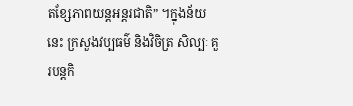តខ្សែភាពយន្ដអន្ដរជាតិ” ។ក្នុងន័យនេះ ក្រសួងវប្បធម៌ និងវិចិត្រ សិល្បៈ គួរបន្ដកិ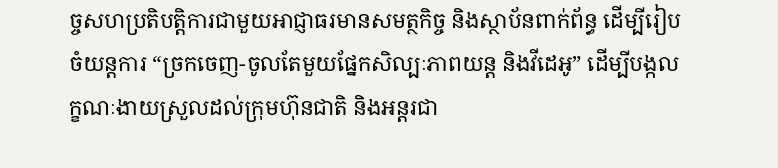ច្ចសហប្រតិបត្ដិការជាមួយអាជ្ញាធរមានសមត្ថកិច្ច និងស្ថាប័នពាក់ព័ន្ធ ដើម្បីរៀបចំយន្ដការ “ច្រកចេញ-ចូលតែមួយផ្នែកសិល្បៈភាពយន្ដ និងវីដេអូ” ដើម្បីបង្កលក្ខណៈងាយស្រួលដល់ក្រុមហ៊ុនជាតិ និងអន្ដរជា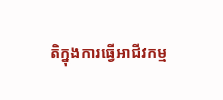តិក្នុងការធ្វើអាជីវកម្ម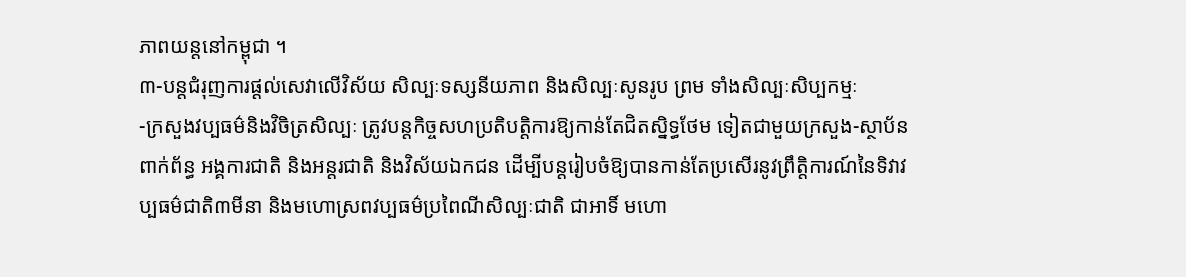ភាពយន្ដនៅកម្ពុជា ។
៣-បន្ដជំរុញការផ្ដល់សេវាលើវិស័យ សិល្បៈទស្សនីយភាព និងសិល្បៈសូនរូប ព្រម ទាំងសិល្បៈសិប្បកម្មៈ
-ក្រសួងវប្បធម៌និងវិចិត្រសិល្បៈ ត្រូវបន្ដកិច្ចសហប្រតិបត្ដិការឱ្យកាន់តែជិតស្និទ្ធថែម ទៀតជាមួយក្រសួង-ស្ថាប័នពាក់ព័ន្ធ អង្គការជាតិ និងអន្ដរជាតិ និងវិស័យឯកជន ដើម្បីបន្ដរៀបចំឱ្យបានកាន់តែប្រសើរនូវព្រឹត្ដិការណ៍នៃទិវាវប្បធម៌ជាតិ៣មីនា និងមហោស្រពវប្បធម៌ប្រពៃណីសិល្បៈជាតិ ជាអាទិ៍ មហោ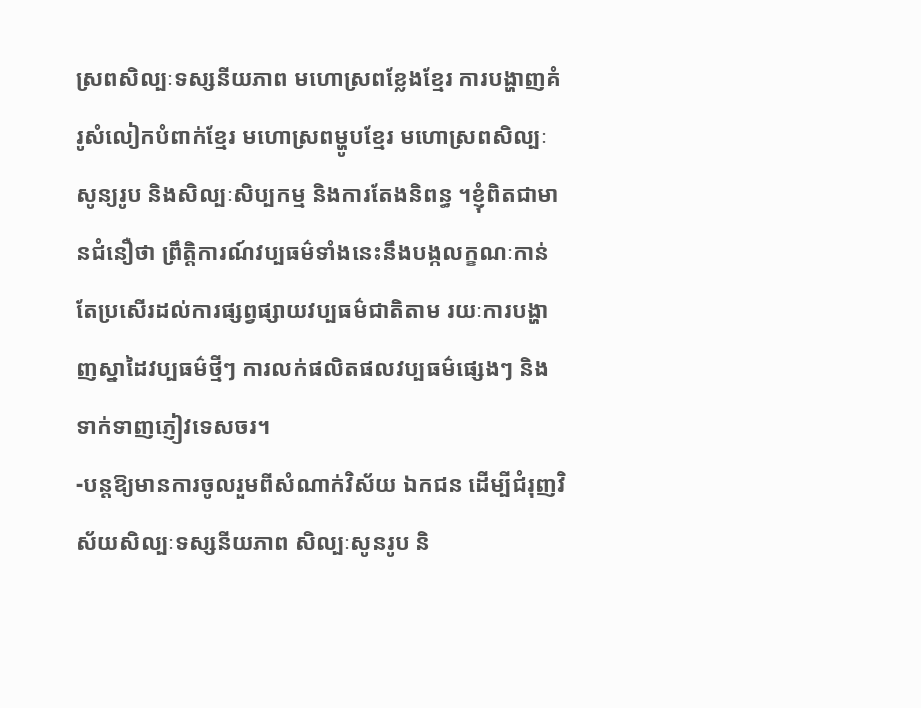ស្រពសិល្បៈទស្សនីយភាព មហោស្រពខ្លែងខ្មែរ ការបង្ហាញគំរូសំលៀកបំពាក់ខ្មែរ មហោស្រពម្ហូបខ្មែរ មហោស្រពសិល្បៈ សូន្យរូប និងសិល្បៈសិប្បកម្ម និងការតែងនិពន្ធ ។ខ្ញុំពិតជាមានជំនឿថា ព្រឹត្ដិការណ៍វប្បធម៌ទាំងនេះនឹងបង្កលក្ខណៈកាន់តែប្រសើរដល់ការផ្សព្វផ្សាយវប្បធម៌ជាតិតាម រយៈការបង្ហាញស្នាដៃវប្បធម៌ថ្មីៗ ការលក់ផលិតផលវប្បធម៌ផ្សេងៗ និងទាក់ទាញភ្ញៀវទេសចរ។
-បន្ដឱ្យមានការចូលរួមពីសំណាក់វិស័យ ឯកជន ដើម្បីជំរុញវិស័យសិល្បៈទស្សនីយភាព សិល្បៈសូនរូប និ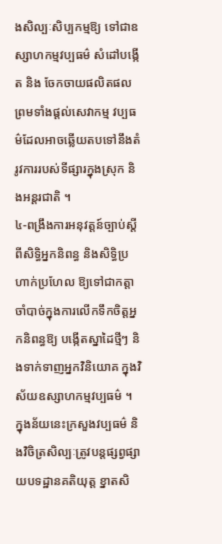ងសិល្បៈសិប្បកម្មឱ្យ ទៅជាឧស្សាហកម្មវប្បធម៌ សំដៅបង្កើត និង ចែកចាយផលិតផល ព្រមទាំងផ្ដល់សេវាកម្ម វប្បធម៌ដែលអាចឆ្លើយតបទៅនឹងតំរូវការរបស់ទីផ្សារក្នុងស្រុក និងអន្ដរជាតិ ។
៤-ពង្រឹងការអនុវត្ដន៍ច្បាប់ស្ដីពីសិទ្ធិអ្នកនិពន្ធ និងសិទ្ធិប្រហាក់ប្រហែល ឱ្យទៅជាកត្ដាចាំបាច់ក្នុងការលើកទឹកចិត្ដអ្នកនិពន្ធឱ្យ បង្កើតស្នាដៃថ្មីៗ និងទាក់ទាញអ្នកវិនិយោគ ក្នុងវិស័យឧស្សាហកម្មវប្បធម៌ ។ ក្នុងន័យនេះក្រសួងវប្បធម៌ និងវិចិត្រសិល្បៈត្រូវបន្ដផ្សព្វផ្សាយបទដ្ឋានគតិយុត្ដ ខ្នាតសិ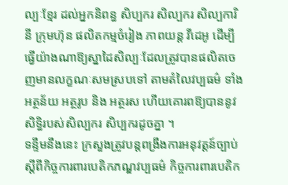ល្បៈខ្មែរ ដល់អ្នកនិពន្ធ សិប្បករ សិល្បករ សិល្បការិនី ក្រុមហ៊ុន ផលិតកម្មចំរៀង ភាពយន្ដ វីដេអូ ដើម្បីធ្វើយ៉ាងណាឱ្យស្នាដៃសិល្បៈដែលត្រូវបានផលិតចេញមានលក្ខណៈសមស្របទៅ តាមតំលៃវប្បធម៌ ទាំងអត្ថន័យ អត្ថរូប និង អត្ថរស ហើយគោរពឱ្យបាននូវសិទ្ធិរបស់សិល្បករ សិប្បករដូចគ្នា ។
ទន្ទឹមនឹងនេះ ក្រសួងត្រូវបន្ដពង្រឹងការអនុវត្ដន៍ច្បាប់ស្ដីពីកិច្ចការពារបេតិកភណ្ឌវប្បធម៌ កិច្ចការពារបេតិក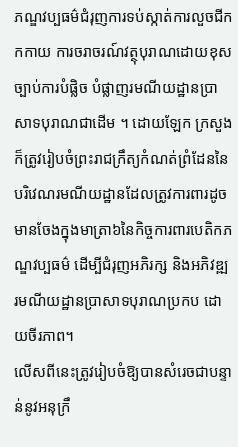ភណ្ឌវប្បធម៌ជំរុញការទប់ស្កាត់ការលួចជីកកកាយ ការចរាចរណ៍វត្ថុបុរាណដោយខុសច្បាប់ការបំផ្លិច បំផ្លាញរមណីយដ្ឋានប្រាសាទបុរាណជាដើម ។ ដោយឡែក ក្រសួងក៏ត្រូវរៀបចំព្រះរាជក្រឹត្យកំណត់ព្រំដែននៃបរិវេណរមណីយដ្ឋានដែលត្រូវការពារដូចមានចែងក្នុងមាត្រា៦នៃកិច្ចការពារបេតិកភណ្ឌវប្បធម៌ ដើម្បីជំរុញអភិរក្ស និងអភិវឌ្ឍរមណីយដ្ឋានប្រាសាទបុរាណប្រកប ដោយចីរភាព។
លើសពីនេះត្រូវរៀបចំឱ្យបានសំរេចជាបន្ទាន់នូវអនុក្រឹ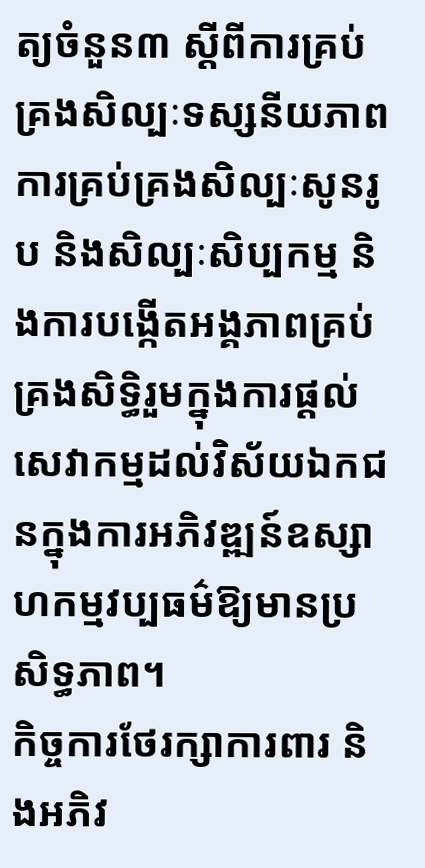ត្យចំនួន៣ ស្ដីពីការគ្រប់គ្រងសិល្បៈទស្សនីយភាព ការគ្រប់គ្រងសិល្បៈសូនរូប និងសិល្បៈសិប្បកម្ម និងការបង្កើតអង្គភាពគ្រប់គ្រងសិទ្ធិរួមក្នុងការផ្ដល់សេវាកម្មដល់វិស័យឯកជនក្នុងការអភិវឌ្ឍន៍ឧស្សាហកម្មវប្បធម៌ឱ្យមានប្រសិទ្ធភាព។
កិច្ចការថែរក្សាការពារ និងអភិវ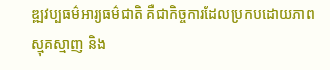ឌ្ឍវប្បធម៌អារ្យធម៌ជាតិ គឺជាកិច្ចការដែលប្រកបដោយភាពស្មុគស្មាញ និង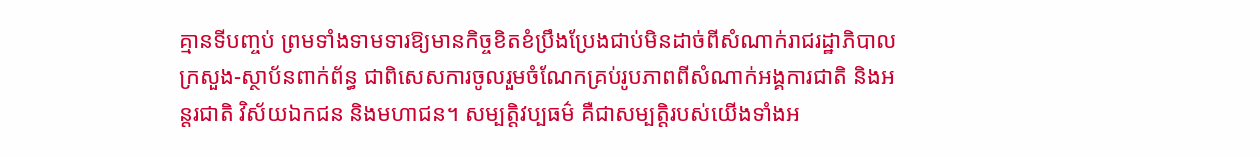គ្មានទីបញ្ចប់ ព្រមទាំងទាមទារឱ្យមានកិច្ចខិតខំប្រឹងប្រែងជាប់មិនដាច់ពីសំណាក់រាជរដ្ឋាភិបាលក្រសួង-ស្ថាប័នពាក់ព័ន្ធ ជាពិសេសការចូលរួមចំណែកគ្រប់រូបភាពពីសំណាក់អង្គការជាតិ និងអន្ដរជាតិ វិស័យឯកជន និងមហាជន។ សម្បត្ដិវប្បធម៌ គឺជាសម្បត្ដិរបស់យើងទាំងអ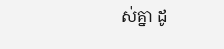ស់គ្នា ដូ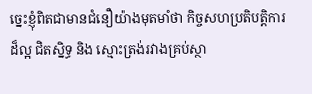ច្នេះខ្ញុំពិតជាមានជំនឿយ៉ាងមុតមាំថា កិច្ចសហប្រតិបត្ដិការដ៏ល្អ ជិតស្និទ្ធ និង ស្មោះត្រង់រវាងគ្រប់ស្ថា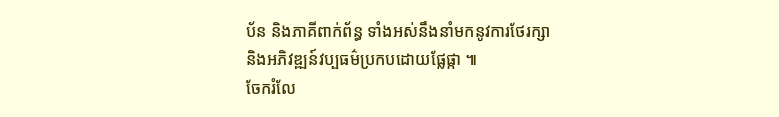ប័ន និងភាគីពាក់ព័ន្ធ ទាំងអស់នឹងនាំមកនូវការថែរក្សា និងអភិវឌ្ឍន៍វប្បធម៌ប្រកបដោយផ្លែផ្កា ៕
ចែករំលែ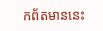កព័តមាននេះ